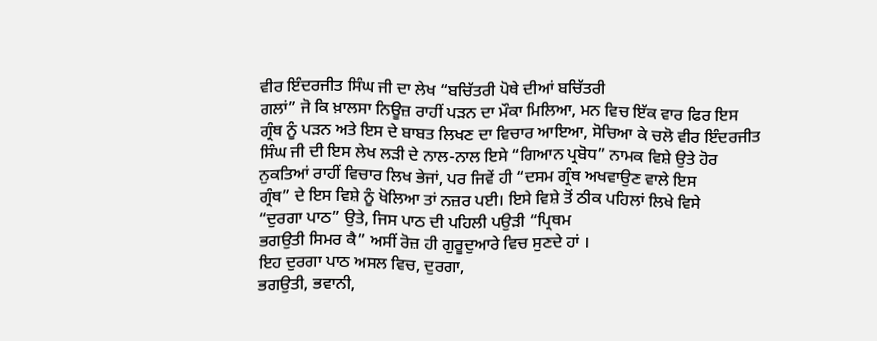ਵੀਰ ਇੰਦਰਜੀਤ ਸਿੰਘ ਜੀ ਦਾ ਲੇਖ “ਬਚਿੱਤਰੀ ਪੋਥੇ ਦੀਆਂ ਬਚਿੱਤਰੀ
ਗਲਾਂ” ਜੋ ਕਿ ਖ਼ਾਲਸਾ ਨਿਊਜ਼ ਰਾਹੀਂ ਪੜਨ ਦਾ ਮੌਕਾ ਮਿਲਿਆ, ਮਨ ਵਿਚ ਇੱਕ ਵਾਰ ਫਿਰ ਇਸ
ਗ੍ਰੰਥ ਨੂੰ ਪੜਨ ਅਤੇ ਇਸ ਦੇ ਬਾਬਤ ਲਿਖਣ ਦਾ ਵਿਚਾਰ ਆਇਆ, ਸੋਚਿਆ ਕੇ ਚਲੋ ਵੀਰ ਇੰਦਰਜੀਤ
ਸਿੰਘ ਜੀ ਦੀ ਇਸ ਲੇਖ ਲੜੀ ਦੇ ਨਾਲ-ਨਾਲ ਇਸੇ “ਗਿਆਨ ਪ੍ਰਬੋਧ” ਨਾਮਕ ਵਿਸ਼ੇ ਉਤੇ ਹੋਰ
ਨੁਕਤਿਆਂ ਰਾਹੀਂ ਵਿਚਾਰ ਲਿਖ ਭੇਜਾਂ, ਪਰ ਜਿਵੇਂ ਹੀ “ਦਸਮ ਗ੍ਰੰਥ ਅਖਵਾਉਣ ਵਾਲੇ ਇਸ
ਗ੍ਰੰਥ” ਦੇ ਇਸ ਵਿਸ਼ੇ ਨੂੰ ਖੋਲਿਆ ਤਾਂ ਨਜ਼ਰ ਪਈ। ਇਸੇ ਵਿਸ਼ੇ ਤੋਂ ਠੀਕ ਪਹਿਲਾਂ ਲਿਖੇ ਵਿਸੇ
“ਦੁਰਗਾ ਪਾਠ” ਉਤੇ, ਜਿਸ ਪਾਠ ਦੀ ਪਹਿਲੀ ਪਉੜੀ “ਪ੍ਰਿਥਮ
ਭਗਉਤੀ ਸਿਮਰ ਕੈ” ਅਸੀਂ ਰੋਜ਼ ਹੀ ਗੁਰੂਦੁਆਰੇ ਵਿਚ ਸੁਣਦੇ ਹਾਂ ।
ਇਹ ਦੁਰਗਾ ਪਾਠ ਅਸਲ ਵਿਚ, ਦੁਰਗਾ,
ਭਗਉਤੀ, ਭਵਾਨੀ,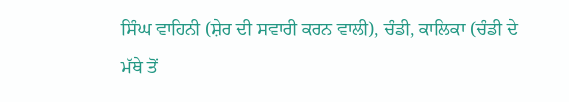ਸਿੰਘ ਵਾਹਿਨੀ (ਸ਼ੇਰ ਦੀ ਸਵਾਰੀ ਕਰਨ ਵਾਲੀ), ਚੰਡੀ, ਕਾਲਿਕਾ (ਚੰਡੀ ਦੇ
ਮੱਥੇ ਤੋਂ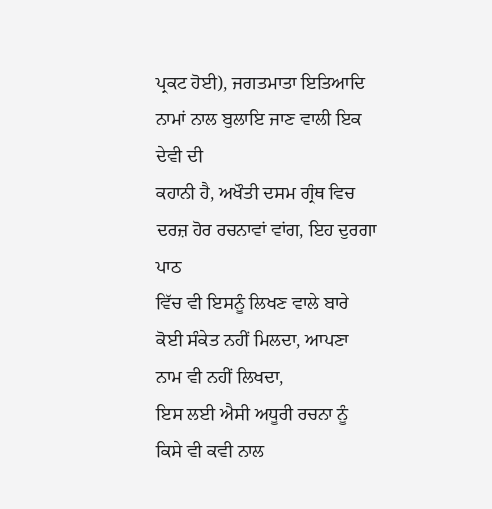ਪ੍ਰਕਟ ਹੋਈ), ਜਗਤਮਾਤਾ ਇਤਿਆਦਿ ਨਾਮਾਂ ਨਾਲ ਬੁਲਾਇ ਜਾਣ ਵਾਲੀ ਇਕ ਦੇਵੀ ਦੀ
ਕਹਾਨੀ ਹੈ, ਅਖੌਤੀ ਦਸਮ ਗ੍ਰੰਥ ਵਿਚ ਦਰਜ਼ ਹੋਰ ਰਚਨਾਵਾਂ ਵਾਂਗ, ਇਹ ਦੁਰਗਾ ਪਾਠ
ਵਿੱਚ ਵੀ ਇਸਨੂੰ ਲਿਖਣ ਵਾਲੇ ਬਾਰੇ ਕੋਈ ਸੰਕੇਤ ਨਹੀਂ ਮਿਲਦਾ, ਆਪਣਾ ਨਾਮ ਵੀ ਨਹੀਂ ਲਿਖਦਾ,
ਇਸ ਲਈ ਐਸੀ ਅਧੂਰੀ ਰਚਨਾ ਨੂੰ ਕਿਸੇ ਵੀ ਕਵੀ ਨਾਲ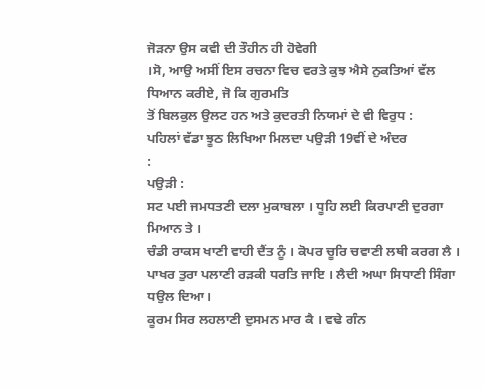ਜੋੜਨਾ ਉਸ ਕਵੀ ਦੀ ਤੌਹੀਨ ਹੀ ਹੋਵੇਗੀ
।ਸੋ, ਆਉ ਅਸੀਂ ਇਸ ਰਚਨਾ ਵਿਚ ਵਰਤੇ ਕੁਝ ਐਸੇ ਨੁਕਤਿਆਂ ਵੱਲ ਧਿਆਨ ਕਰੀਏ, ਜੋ ਕਿ ਗੁਰਮਤਿ
ਤੋਂ ਬਿਲਕੁਲ ਉਲਟ ਹਨ ਅਤੇ ਕੁਦਰਤੀ ਨਿਯਮਾਂ ਦੇ ਵੀ ਵਿਰੁਧ :
ਪਹਿਲਾਂ ਵੱਡਾ ਝੂਠ ਲਿਖਿਆ ਮਿਲਦਾ ਪਉੜੀ 19ਵੀਂ ਦੇ ਅੰਦਰ
:
ਪਉੜੀ :
ਸਟ ਪਈ ਜਮਧਤਣੀ ਦਲਾ ਮੁਕਾਬਲਾ । ਧੂਹਿ ਲਈ ਕਿਰਪਾਣੀ ਦੁਰਗਾ
ਮਿਆਨ ਤੇ ।
ਚੰਡੀ ਰਾਕਸ ਖਾਣੀ ਵਾਹੀ ਦੈਂਤ ਨੂੰ । ਕੋਪਰ ਚੂਰਿ ਚਵਾਣੀ ਲਥੀ ਕਰਗ ਲੈ ।
ਪਾਖਰ ਤੁਰਾ ਪਲਾਣੀ ਰੜਕੀ ਧਰਤਿ ਜਾਇ । ਲੈਦੀ ਅਘਾ ਸਿਧਾਣੀ ਸਿੰਗਾ ਧਉਲ ਦਿਆ।
ਕੂਰਮ ਸਿਰ ਲਹਲਾਣੀ ਦੁਸਮਨ ਮਾਰ ਕੈ । ਵਢੇ ਗੰਨ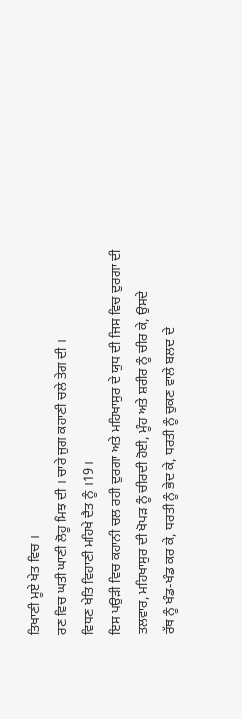ਤਿਖਾਣੀ ਮੂਏ ਖੇਤ ਵਿਚ ।
ਰਣ ਵਿਚ ਘਤੀ ਘਾਣੀ ਲੋਹੂ ਮਿਝ ਦੀ । ਚਾਰੇ ਜੁਗ ਕਹਾਣੀ ਚਲੇ ਤੇਗ ਦੀ ।
ਵਿਧਣ ਖੇਤਿ ਵਿਹਾਣੀ ਮਹਿਖੇ ਦੈਤ ਨੂੰ ।19।
ਇਸ ਪਉੜੀ ਵਿਚ ਕਹਾਨੀ ਚਲ ਰਹੀ ਦੁਰਗਾ ਅਤੇ ਮਹਿਖਾਸੁਰ ਦੇ ਯੁਧ ਦੀ ਜਿਸ ਵਿਚ ਦੁਰਗਾ ਦੀ
ਤਲਵਾਰ, ਮਹਿਖਾਸੁਰ ਦੀ ਖੋਪੜ ਨੂੰ ਚੀਰਦੀ ਹੋਈ, ਮੂੰਹ ਅਤੇ ਸ਼ਰੀਰ ਨੂੰ ਚੀਰ ਕੇ, ਉਸਦੇ
ਰੱਥ ਨੂੰ ਖੰਡ-ਖੰਡ ਕਰ ਕੇ, ਧਰਤੀ ਨੂੰ ਭੇਦ ਕੇ, ਧਰਤੀ ਨੂੰ ਚੁਕਣ ਵਾਲੇ ਬਲਦ ਦੇ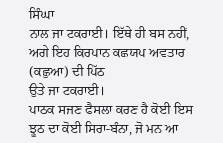ਸਿੰਘਾ
ਨਾਲ ਜਾ ਟਕਰਾਈ। ਇੱਥੇ ਹੀ ਬਸ ਨਹੀਂ, ਅਗੇ ਇਹ ਕਿਰਪਾਨ ਕਛਯਪ ਅਵਤਾਰ (ਕਛੁਆ) ਦੀ ਪਿੱਠ
ਉਤੇ ਜਾ ਟਕਰਾਈ।
ਪਾਠਕ ਸਜਣ ਫੈਸਲਾ ਕਰਣ ਹੈ ਕੋਈ ਇਸ ਝੂਠ ਦਾ ਕੋਈ ਸਿਰਾ-ਬੰਨਾ, ਜੋ ਮਨ ਆ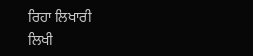ਰਿਹਾ ਲਿਖਾਰੀ
ਲਿਖੀ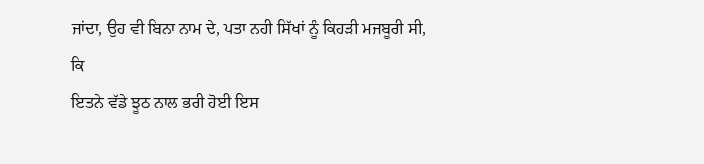ਜਾਂਦਾ, ਉਹ ਵੀ ਬਿਨਾ ਨਾਮ ਦੇ, ਪਤਾ ਨਹੀ ਸਿੱਖਾਂ ਨੂੰ ਕਿਹੜੀ ਮਜਬੂਰੀ ਸੀ, ਕਿ
ਇਤਨੇ ਵੱਡੇ ਝੂਠ ਨਾਲ ਭਰੀ ਹੋਈ ਇਸ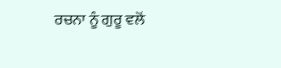ਰਚਨਾ ਨੂੰ ਗੁਰੂ ਵਲੋਂ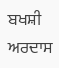ਬਖਸ਼ੀ ਅਰਦਾਸ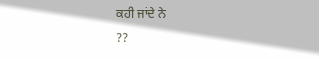ਕਹੀ ਜਾਂਦੇ ਨੇ
??